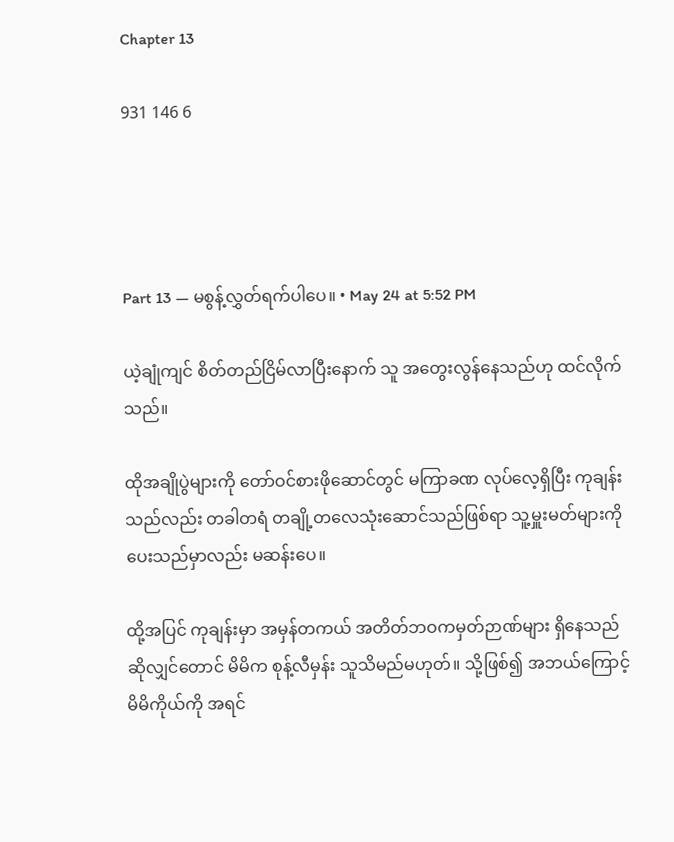Chapter 13

931 146 6




Part 13 — မစွန့်လွှတ်ရက်ပါပေ။ • May 24 at 5:52 PM

ယဲ့ချုံကျင် စိတ်တည်ငြိမ်လာပြီးနောက် သူ အတွေးလွန်နေသည်ဟု ထင်လိုက်သည်။

ထိုအချိုပွဲများကို တော်ဝင်စားဖိုဆောင်တွင် မကြာခဏ လုပ်လေ့ရှိပြီး ကုချန်းသည်လည်း တခါတရံ တချို့တလေသုံးဆောင်သည်ဖြစ်ရာ သူ့မှူးမတ်များကို ပေးသည်မှာလည်း မဆန်းပေ။

ထို့အပြင် ကုချန်းမှာ အမှန်တကယ် အတိတ်ဘဝကမှတ်ဉာဏ်များ ရှိနေသည်ဆိုလျှင်‌တောင် မိမိက စုန့်လီမှန်း သူသိမည်မဟုတ်။ သို့ဖြစ်၍ အဘယ်ကြောင့် မိမိကိုယ်ကို အရင်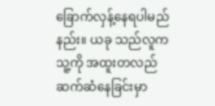ခြောက်လှန့်နေရပါမည်နည်း။ ယခု သည်လူက သူ့ကို အထူးတလည် ဆက်ဆံနေခြင်းမှာ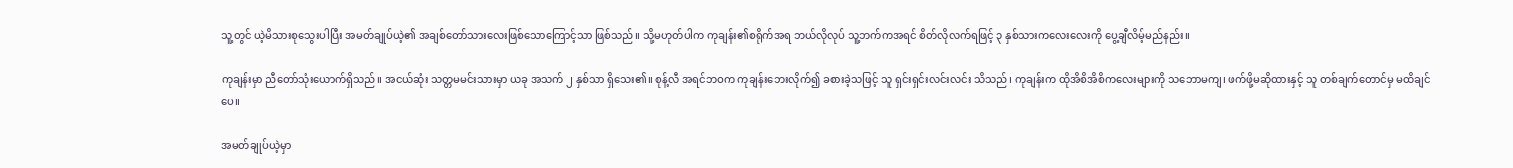သူ့တွင် ယဲ့မိသားစုသွေးပါပြီး အမတ်ချုပ်ယဲ့၏ အချစ်တော်သားလေးဖြစ်သောကြောင့်သာ ဖြစ်သည်။ သို့မဟုတ်ပါက ကုချန်း၏စရိုက်အရ ဘယ်လိုလုပ် သူ့ဘက်ကအရင် စိတ်လိုလက်ရဖြင့် ၃ နှစ်သားကလေးလေးကို ပွေ့ချီလိမ့်မည်နည်း။

ကုချန်းမှာ ညီတော်သုံးယောက်ရှိသည်။ အငယ်ဆုံး သတ္တမမင်းသားမှာ ယခု အသက် ၂ နှစ်သာ ရှိသေး၏။ စုန့်လီ အရင်ဘဝက ကုချန်းဘေးလိုက်၍ ခစားခဲ့သဖြင့် သူ ရှင်းရှင်းလင်းလင်း သိသည်၊ ကုချန်းက ထိုအိစိအိစိကလေးများကို သဘောမကျ၊ ဖက်ဖို့မဆိုထားနှင့် သူ တစ်ချက်တောင်မှ မထိချင်ပေ။

အမတ်ချုပ်ယဲ့မှာ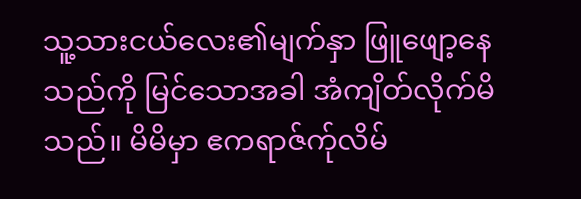သူ့သားငယ်လေး၏မျက်နှာ ဖြူဖျော့နေသည်ကို မြင်သောအခါ အံကျိတ်လိုက်မိသည်။ မိမိမှာ ဧကရာဇ်က်ုလိမ်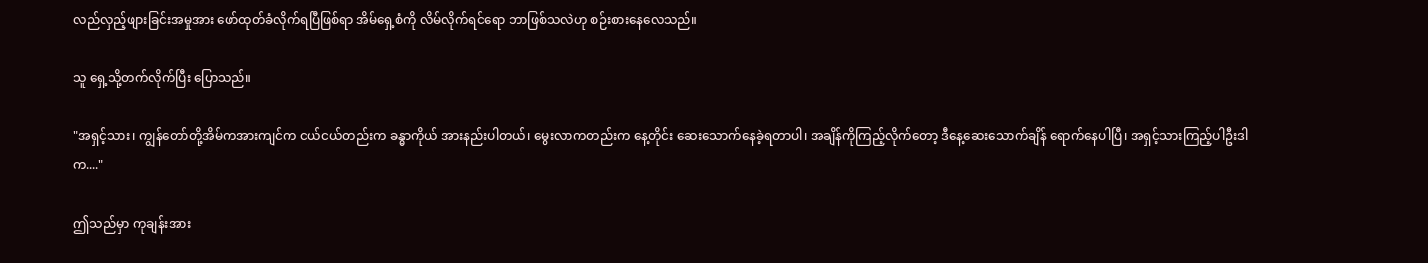လည်လှည့်ဖျားခြင်းအမှုအား ဖော်ထုတ်ခံလိုက်ရပြီဖြစ်ရာ အိမ်ရှေ့စံကို လိမ်လိုက်ရင်ရော ဘာဖြစ်သလဲဟု စဉ်းစားနေလေသည်။

သူ ရှေ့သို့တက်လိုက်ပြီး ပြောသည်။

"အရှင့်သား၊ ကျွန်တော်တို့အိမ်ကအားကျင်က ငယ်ငယ်တည်းက ခန္ဓာကိုယ် အားနည်းပါတယ်၊ မွေးလာကတည်းက နေ့တိုင်း ဆေးသောက်နေခဲ့ရတာပါ၊ အချိန်ကိုကြည့်လိုက်တော့ ဒီနေ့ဆေးသောက်ချိန် ရောက်နေပါပြီ၊ အရှင့်သားကြည့်ပါဦးဒါက...."

ဤသည်မှာ ကုချန်းအား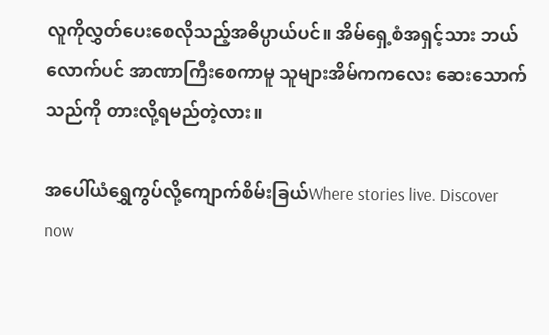လူကိုလွှတ်ပေးစေလိုသည့်အဓိပ္ပာယ်ပင်။ အိမ်ရှေ့စံအရှင့်သား ဘယ်လောက်ပင် အာဏာကြီးစေကာမူ သူများအိမ်ကကလေး ဆေးသောက်သည်ကို ‌တားလို့ရမည်တဲ့လား။

အပေါ်ယံရွှေကွပ်လို့ကျောက်စိမ်းခြယ်Where stories live. Discover now